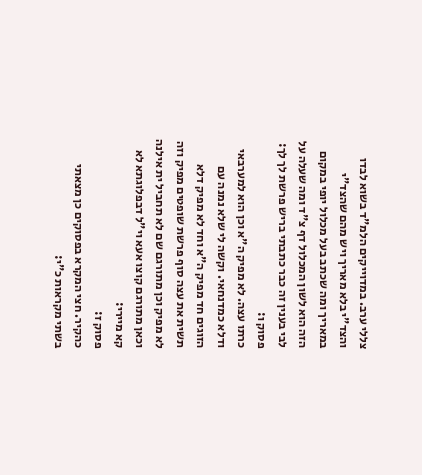צללי ערב. במדוייקים הלמ"ד בשוא לבדו והצד"י בלא מאריך ויש מהם שהצד"י במאריך ומה שכתב בעל מכלול יופי במקום הזה הוא לשון המכלול דף צ"ד ומה שעלה על לבי בענין זה כבר כתבתי בריש פרשת לך לך:
פסוק ו:
כרתו עצה. לא מפיק ה"א וכן הוא למערבאי ודלא כמדנחאי. וקשה לי שלא נמנה עם הזוגים חד מפיק ה"א וחד לא מפיק דלא תשית את עצה סוף פרשת שופטים מפיק וזה לא מפיק וכן מתורגם שם לא תחביל ית אילנה וכאן מתורגם קוצו אעא וי"ל דבפלוגתא לא קא מיירי:
פסוק ז:
כהקיר. חצי המקרא בפסוקים כן מצאתי בשתי מקראות כ"י: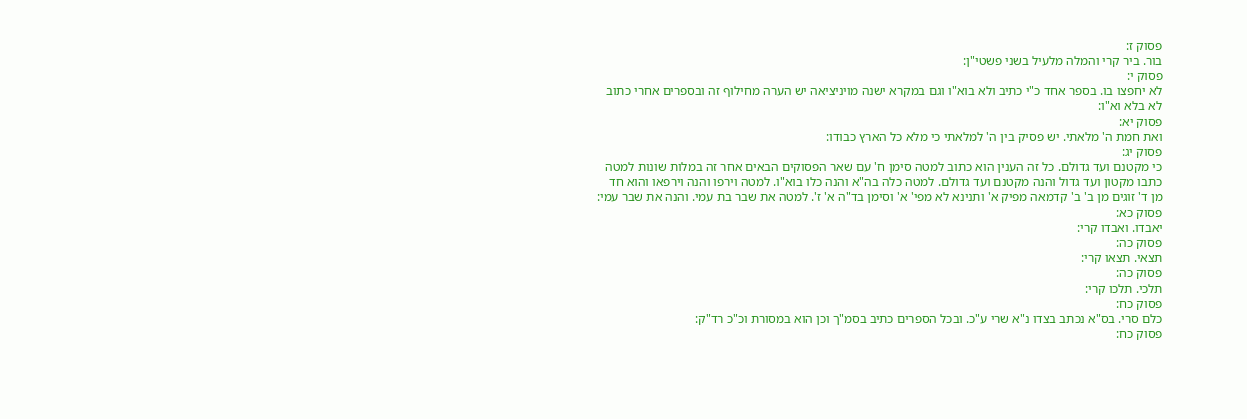פסוק ז:
בור. ביר קרי והמלה מלעיל בשני פשטי"ן:
פסוק י:
לא יחפצו בו. בספר אחד כ"י כתיב ולא בוא"ו וגם במקרא ישנה מויניציאה יש הערה מחילוף זה ובספרים אחרי כתוב לא בלא וא"ו:
פסוק יא:
ואת חמת ה' מלאתי. יש פסיק בין ה' למלאתי כי מלא כל הארץ כבודו:
פסוק יג:
כי מקטנם ועד גדולם. כל זה הענין הוא כתוב למטה סימן ח' עם שאר הפסוקים הבאים אחר זה במלות שונות למטה כתבו מקטון ועד גדול והנה מקטנם ועד גדולם. למטה כלה בה"א והנה כלו בוא"ו. למטה וירפו והנה וירפאו והוא חד מן ד' זוגים מן ב' ב' קדמאה מפיק א' ותנינא לא מפי' א' וסימן בד"ה א' ז'. למטה את שבר בת עמי. והנה את שבר עמי:
פסוק כא:
יאבדו. ואבדו קרי:
פסוק כה:
תצאי. תצאו קרי:
פסוק כה:
תלכי. תלכו קרי:
פסוק כח:
כלם סרי. בס"א נכתב בצדו נ"א שרי ע"כ. ובכל הספרים כתיב בסמ"ך וכן הוא במסורת וכ"כ רד"ק:
פסוק כח: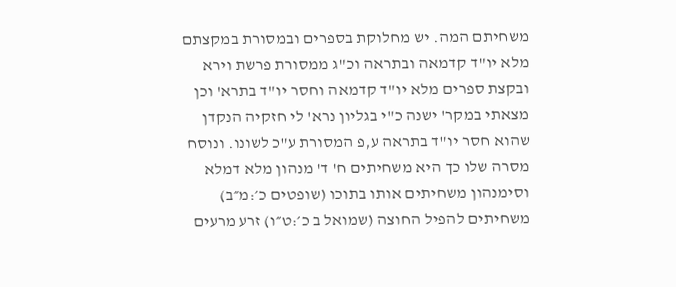משחיתם המה. יש מחלוקת בספרים ובמסורת במקצתם מלא יו"ד קדמאה ובתראה וכ"ג ממסורת פרשת וירא ובקצת ספרים מלא יו"ד קדמאה וחסר יו"ד בתרא' וכן מצאתי במקר' ישנה כ"י בגליון נרא' לי חזקיה הנקדן שהוא חסר יו"ד בתראה ע,פ המסורת ע"כ לשונו. ונוסח מסרה שלו כך היא משחיתים ח' ד' מנהון מלא דמלא וסימנהון משחיתים אותו בתוכו (שופטים כ׳:מ״ב) משחיתים להפיל החוצה (שמואל ב כ׳:ט״ו) זרע מרעים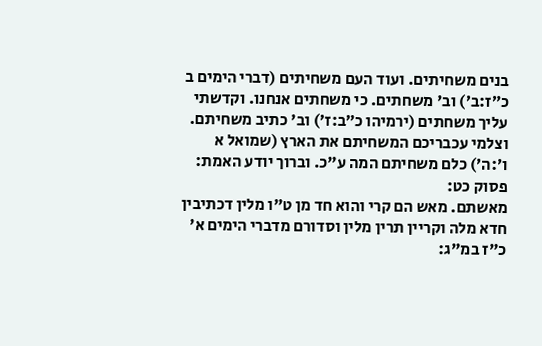בנים משחיתים. ועוד העם משחיתים (דברי הימים ב כ״ז:ב׳) וב' משחתים. כי משחתים אנחנו. וקדשתי עליך משחתים (ירמיהו כ״ב:ז׳) וב' כתיב משחיתם. וצלמי עכבריכם המשחיתם את הארץ (שמואל א ו׳:ה׳) כלם משחיתם המה ע"כ. וברוך יודע האמת:
פסוק כט:
מאשתם. מאש הם קרי והוא חד מן ט"ו מלין דכתיבין חדא מלה וקריין תרין מלין וסדורם מדברי הימים א' כ"ז במ"ג: